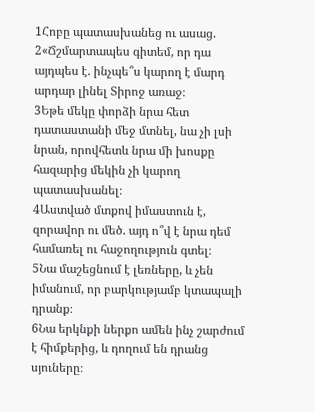1Հոբը պատասխանեց ու ասաց.
2«Ճշմարտապես գիտեմ, որ դա այդպես է. ինչպե՞ս կարող է մարդ արդար լինել Տիրոջ առաջ։
3Եթե մեկը փորձի նրա հետ դատաստանի մեջ մտնել, նա չի լսի նրան, որովհետև նրա մի խոսքը հազարից մեկին չի կարող պատասխանել։
4Աստված մտքով իմաստուն է, զորավոր ու մեծ. այդ ո՞վ է նրա դեմ համառել ու հաջողություն գտել։
5Նա մաշեցնում է լեռները, և չեն իմանում, որ բարկությամբ կտապալի դրանք։
6Նա երկնքի ներքո ամեն ինչ շարժում է հիմքերից, և դողում են դրանց սյուները։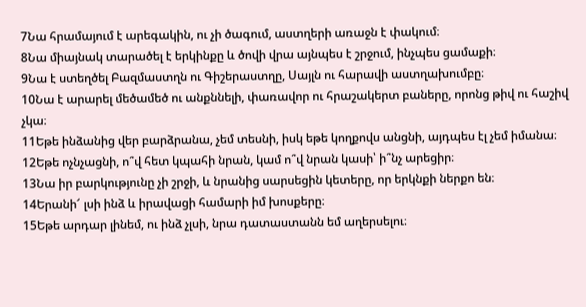7Նա հրամայում է արեգակին, ու չի ծագում, աստղերի առաջն է փակում։
8Նա միայնակ տարածել է երկինքը և ծովի վրա այնպես է շրջում, ինչպես ցամաքի։
9Նա է ստեղծել Բազմաստղն ու Գիշերաստղը, Սայլն ու հարավի աստղախումբը։
10Նա է արարել մեծամեծ ու անքննելի, փառավոր ու հրաշակերտ բաները, որոնց թիվ ու հաշիվ չկա։
11Եթե ինձանից վեր բարձրանա, չեմ տեսնի, իսկ եթե կողքովս անցնի, այդպես էլ չեմ իմանա։
12Եթե ոչնչացնի, ո՞վ հետ կպահի նրան, կամ ո՞վ նրան կասի՝ ի՞նչ արեցիր։
13Նա իր բարկությունը չի շրջի, և նրանից սարսեցին կետերը, որ երկնքի ներքո են։
14Երանի՜ լսի ինձ և իրավացի համարի իմ խոսքերը։
15Եթե արդար լինեմ, ու ինձ չլսի, նրա դատաստանն եմ աղերսելու։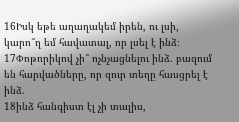16Իսկ եթե աղաղակեմ իրեն, ու լսի, կարո՞ղ եմ հավատալ, որ լսել է ինձ։
17Փոթորիկով չի՞ ոչնչացնելու ինձ. բազում են հարվածները, որ զուր տեղը հասցրել է ինձ.
18ինձ հանգիստ էլ չի տալիս,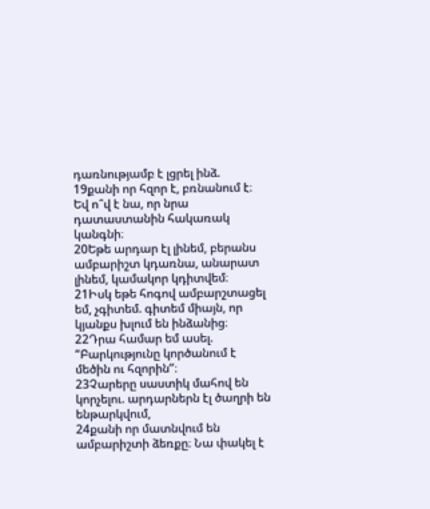դառնությամբ է լցրել ինձ.
19քանի որ հզոր է, բռնանում է։ Եվ ո՞վ է նա, որ նրա դատաստանին հակառակ կանգնի։
20Եթե արդար էլ լինեմ, բերանս ամբարիշտ կդառնա, անարատ լինեմ, կամակոր կդիտվեմ։
21Իսկ եթե հոգով ամբարշտացել եմ, չգիտեմ. գիտեմ միայն, որ կյանքս խլում են ինձանից։
22Դրա համար եմ ասել. “Բարկությունը կործանում է մեծին ու հզորին”։
23Չարերը սաստիկ մահով են կորչելու. արդարներն էլ ծաղրի են ենթարկվում,
24քանի որ մատնվում են ամբարիշտի ձեռքը։ Նա փակել է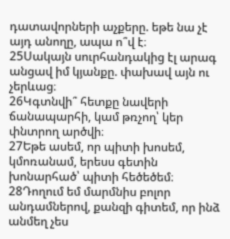դատավորների աչքերը. եթե նա չէ այդ անողը, ապա ո՞վ է։
25Սակայն սուրհանդակից էլ արագ անցավ իմ կյանքը. փախավ այն ու չերևաց։
26Կգտնվի՞ հետքը նավերի ճանապարհի, կամ թռչող՝ կեր փնտրող արծվի։
27Եթե ասեմ, որ պիտի խոսեմ, կմոռանամ, երեսս գետին խոնարհած՝ պիտի հեծեծեմ։
28Դողում եմ մարմնիս բոլոր անդամներով, քանզի գիտեմ, որ ինձ անմեղ չես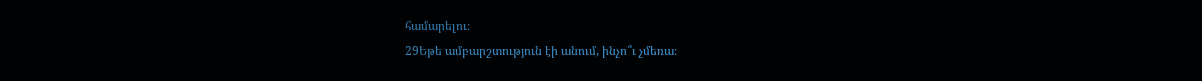համարելու։
29Եթե ամբարշտություն էի անում, ինչո՞ւ չմեռա։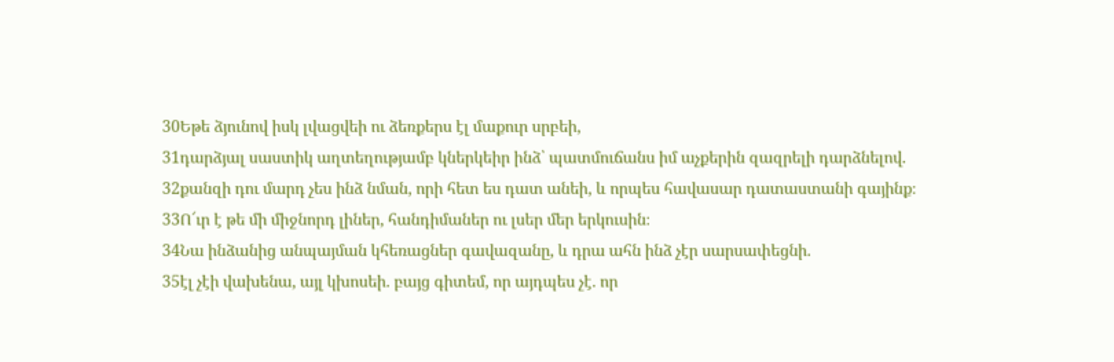30Եթե ձյունով իսկ լվացվեի ու ձեռքերս էլ մաքուր սրբեի,
31դարձյալ սաստիկ աղտեղությամբ կներկեիր ինձ՝ պատմուճանս իմ աչքերին զազրելի դարձնելով.
32քանզի դու մարդ չես ինձ նման, որի հետ ես դատ անեի, և որպես հավասար դատաստանի գայինք։
33Ո՜ւր է թե մի միջնորդ լիներ, հանդիմաներ ու լսեր մեր երկուսին։
34Նա ինձանից անպայման կհեռացներ գավազանը, և դրա ահն ինձ չէր սարսափեցնի.
35էլ չէի վախենա, այլ կխոսեի. բայց գիտեմ, որ այդպես չէ. որ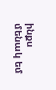ինքս մենակ եմ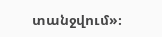տանջվում»։